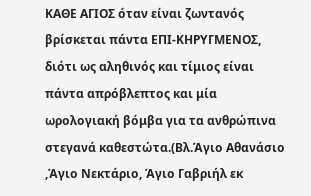ΚΑΘΕ ΑΓΙΟΣ όταν είναι ζωντανός βρίσκεται πάντα ΕΠΙ-ΚΗΡΥΓΜΕΝΟΣ, διότι ως αληθινός και τίμιος είναι πάντα απρόβλεπτος και μία ωρολογιακή βόμβα για τα ανθρώπινα στεγανά καθεστώτα.(Βλ.Άγιο Αθανάσιο ,Άγιο Νεκτάριο, Άγιο Γαβριήλ εκ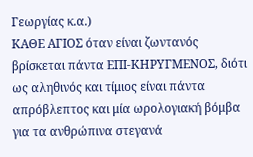Γεωργίας κ.α.)
ΚΑΘΕ ΑΓΙΟΣ όταν είναι ζωντανός βρίσκεται πάντα ΕΠΙ-ΚΗΡΥΓΜΕΝΟΣ, διότι ως αληθινός και τίμιος είναι πάντα απρόβλεπτος και μία ωρολογιακή βόμβα για τα ανθρώπινα στεγανά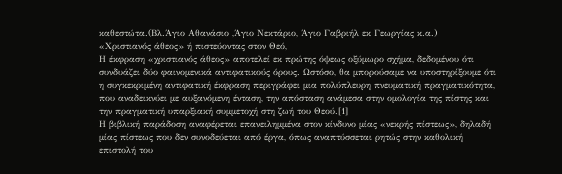καθεστώτα.(Βλ.Άγιο Αθανάσιο ,Άγιο Νεκτάριο, Άγιο Γαβριήλ εκ Γεωργίας κ.α.)
«Χριστιανός άθεος» ή πιστεύοντας στον Θεό,
Η έκφραση «χριστιανός άθεος» αποτελεί εκ πρώτης όψεως οξύμωρο σχήμα, δεδομένου ότι συνδυάζει δύο φαινομενικά αντιφατικούς όρους. Ωστόσο, θα μπορούσαμε να υποστηρίξουμε ότι η συγκεκριμένη αντιφατική έκφραση περιγράφει μια πολύπλευρη πνευματική πραγματικότητα, που αναδεικνύει με αυξανόμενη ένταση, την απόσταση ανάμεσα στην ομολογία της πίστης και την πραγματική υπαρξιακή συμμετοχή στη ζωή του Θεού.[1]
Η βιβλική παράδοση αναφέρεται επανειλημμένα στον κίνδυνο μίας «νεκρής πίστεως», δηλαδή μίας πίστεως που δεν συνοδεύεται από έργα, όπως αναπτύσσεται ρητώς στην καθολική επιστολή του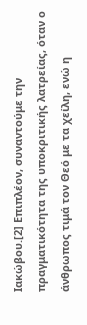Ιακώβου.[2] Επιπλέον, συναντούμε την πραγματικότητα της υποκριτικής λατρείας, όταν ο άνθρωπος τιμά τον Θεό με τα χείλη, ενώ η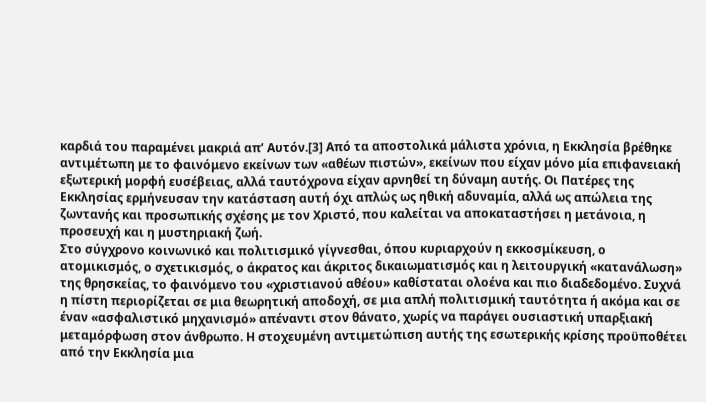καρδιά του παραμένει μακριά απ’ Αυτόν.[3] Από τα αποστολικά μάλιστα χρόνια, η Εκκλησία βρέθηκε αντιμέτωπη με το φαινόμενο εκείνων των «αθέων πιστών», εκείνων που είχαν μόνο μία επιφανειακή εξωτερική μορφή ευσέβειας, αλλά ταυτόχρονα είχαν αρνηθεί τη δύναμη αυτής. Οι Πατέρες της Εκκλησίας ερμήνευσαν την κατάσταση αυτή όχι απλώς ως ηθική αδυναμία, αλλά ως απώλεια της ζωντανής και προσωπικής σχέσης με τον Χριστό, που καλείται να αποκαταστήσει η μετάνοια, η προσευχή και η μυστηριακή ζωή.
Στο σύγχρονο κοινωνικό και πολιτισμικό γίγνεσθαι, όπου κυριαρχούν η εκκοσμίκευση, ο ατομικισμός, ο σχετικισμός, ο άκρατος και άκριτος δικαιωματισμός και η λειτουργική «κατανάλωση» της θρησκείας, το φαινόμενο του «χριστιανού αθέου» καθίσταται ολοένα και πιο διαδεδομένο. Συχνά η πίστη περιορίζεται σε μια θεωρητική αποδοχή, σε μια απλή πολιτισμική ταυτότητα ή ακόμα και σε έναν «ασφαλιστικό μηχανισμό» απέναντι στον θάνατο, χωρίς να παράγει ουσιαστική υπαρξιακή μεταμόρφωση στον άνθρωπο. Η στοχευμένη αντιμετώπιση αυτής της εσωτερικής κρίσης προϋποθέτει από την Εκκλησία μια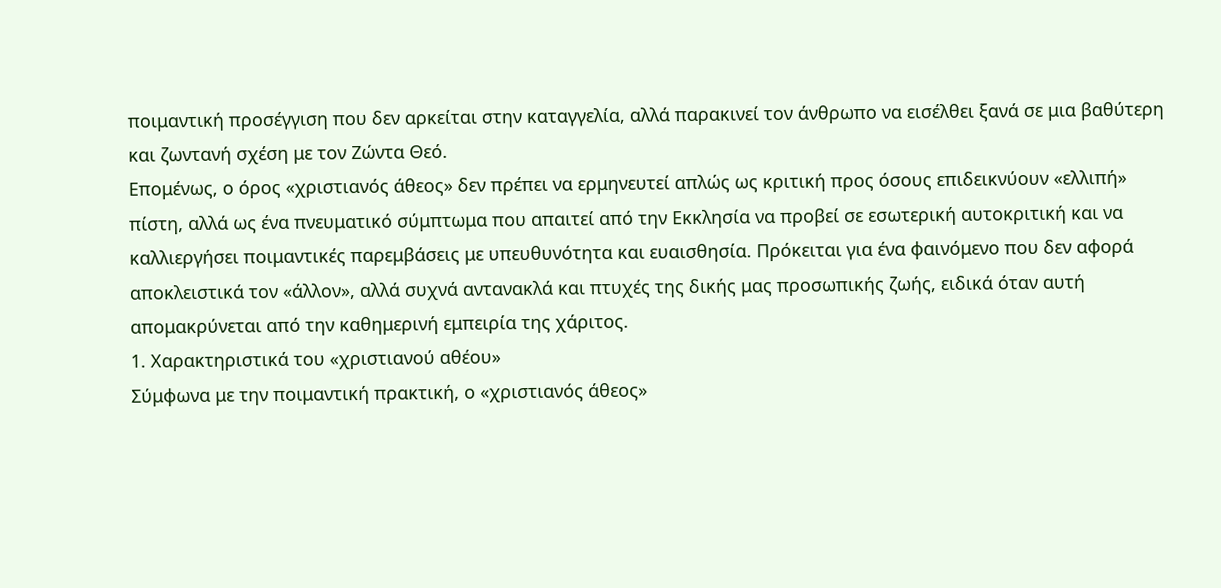ποιμαντική προσέγγιση που δεν αρκείται στην καταγγελία, αλλά παρακινεί τον άνθρωπο να εισέλθει ξανά σε μια βαθύτερη και ζωντανή σχέση με τον Ζώντα Θεό.
Επομένως, ο όρος «χριστιανός άθεος» δεν πρέπει να ερμηνευτεί απλώς ως κριτική προς όσους επιδεικνύουν «ελλιπή» πίστη, αλλά ως ένα πνευματικό σύμπτωμα που απαιτεί από την Εκκλησία να προβεί σε εσωτερική αυτοκριτική και να καλλιεργήσει ποιμαντικές παρεμβάσεις με υπευθυνότητα και ευαισθησία. Πρόκειται για ένα φαινόμενο που δεν αφορά αποκλειστικά τον «άλλον», αλλά συχνά αντανακλά και πτυχές της δικής μας προσωπικής ζωής, ειδικά όταν αυτή απομακρύνεται από την καθημερινή εμπειρία της χάριτος.
1. Χαρακτηριστικά του «χριστιανού αθέου»
Σύμφωνα με την ποιμαντική πρακτική, ο «χριστιανός άθεος»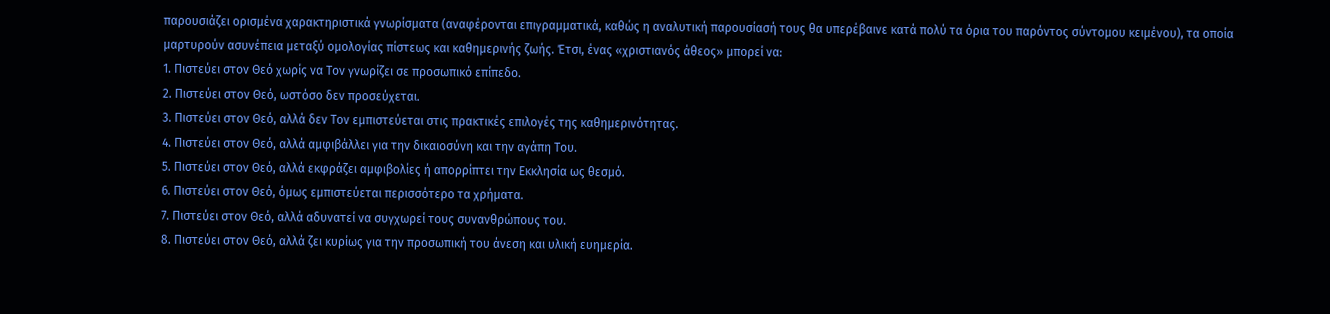παρουσιάζει ορισμένα χαρακτηριστικά γνωρίσματα (αναφέρονται επιγραμματικά, καθώς η αναλυτική παρουσίασή τους θα υπερέβαινε κατά πολύ τα όρια του παρόντος σύντομου κειμένου), τα οποία μαρτυρούν ασυνέπεια μεταξύ ομολογίας πίστεως και καθημερινής ζωής. Έτσι, ένας «χριστιανός άθεος» μπορεί να:
1. Πιστεύει στον Θεό χωρίς να Τον γνωρίζει σε προσωπικό επίπεδο.
2. Πιστεύει στον Θεό, ωστόσο δεν προσεύχεται.
3. Πιστεύει στον Θεό, αλλά δεν Τον εμπιστεύεται στις πρακτικές επιλογές της καθημερινότητας.
4. Πιστεύει στον Θεό, αλλά αμφιβάλλει για την δικαιοσύνη και την αγάπη Του.
5. Πιστεύει στον Θεό, αλλά εκφράζει αμφιβολίες ή απορρίπτει την Εκκλησία ως θεσμό.
6. Πιστεύει στον Θεό, όμως εμπιστεύεται περισσότερο τα χρήματα.
7. Πιστεύει στον Θεό, αλλά αδυνατεί να συγχωρεί τους συνανθρώπους του.
8. Πιστεύει στον Θεό, αλλά ζει κυρίως για την προσωπική του άνεση και υλική ευημερία.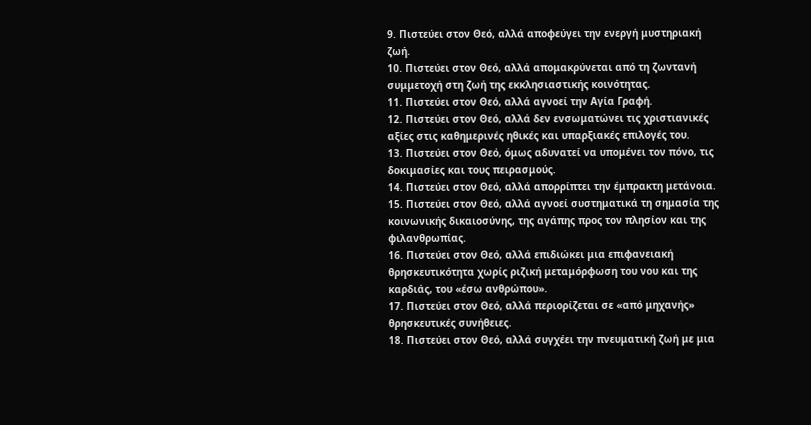9. Πιστεύει στον Θεό, αλλά αποφεύγει την ενεργή μυστηριακή ζωή.
10. Πιστεύει στον Θεό, αλλά απομακρύνεται από τη ζωντανή συμμετοχή στη ζωή της εκκλησιαστικής κοινότητας.
11. Πιστεύει στον Θεό, αλλά αγνοεί την Αγία Γραφή.
12. Πιστεύει στον Θεό, αλλά δεν ενσωματώνει τις χριστιανικές αξίες στις καθημερινές ηθικές και υπαρξιακές επιλογές του.
13. Πιστεύει στον Θεό, όμως αδυνατεί να υπομένει τον πόνο, τις δοκιμασίες και τους πειρασμούς.
14. Πιστεύει στον Θεό, αλλά απορρίπτει την έμπρακτη μετάνοια.
15. Πιστεύει στον Θεό, αλλά αγνοεί συστηματικά τη σημασία της κοινωνικής δικαιοσύνης, της αγάπης προς τον πλησίον και της φιλανθρωπίας.
16. Πιστεύει στον Θεό, αλλά επιδιώκει μια επιφανειακή θρησκευτικότητα χωρίς ριζική μεταμόρφωση του νου και της καρδιάς, του «έσω ανθρώπου».
17. Πιστεύει στον Θεό, αλλά περιορίζεται σε «από μηχανής» θρησκευτικές συνήθειες.
18. Πιστεύει στον Θεό, αλλά συγχέει την πνευματική ζωή με μια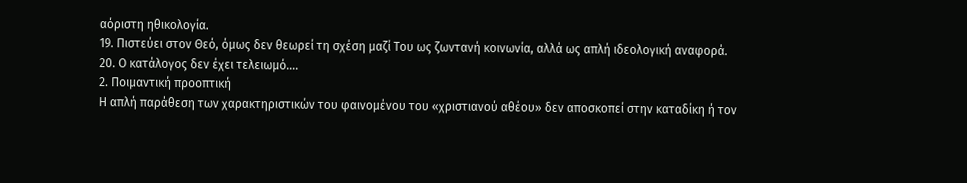αόριστη ηθικολογία.
19. Πιστεύει στον Θεό, όμως δεν θεωρεί τη σχέση μαζί Του ως ζωντανή κοινωνία, αλλά ως απλή ιδεολογική αναφορά.
20. Ο κατάλογος δεν έχει τελειωμό….
2. Ποιμαντική προοπτική
Η απλή παράθεση των χαρακτηριστικών του φαινομένου του «χριστιανού αθέου» δεν αποσκοπεί στην καταδίκη ή τον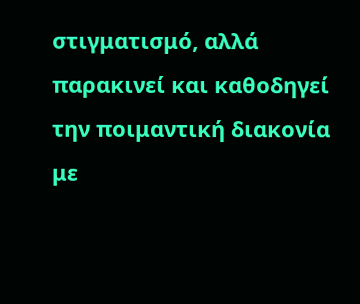στιγματισμό, αλλά παρακινεί και καθοδηγεί την ποιμαντική διακονία με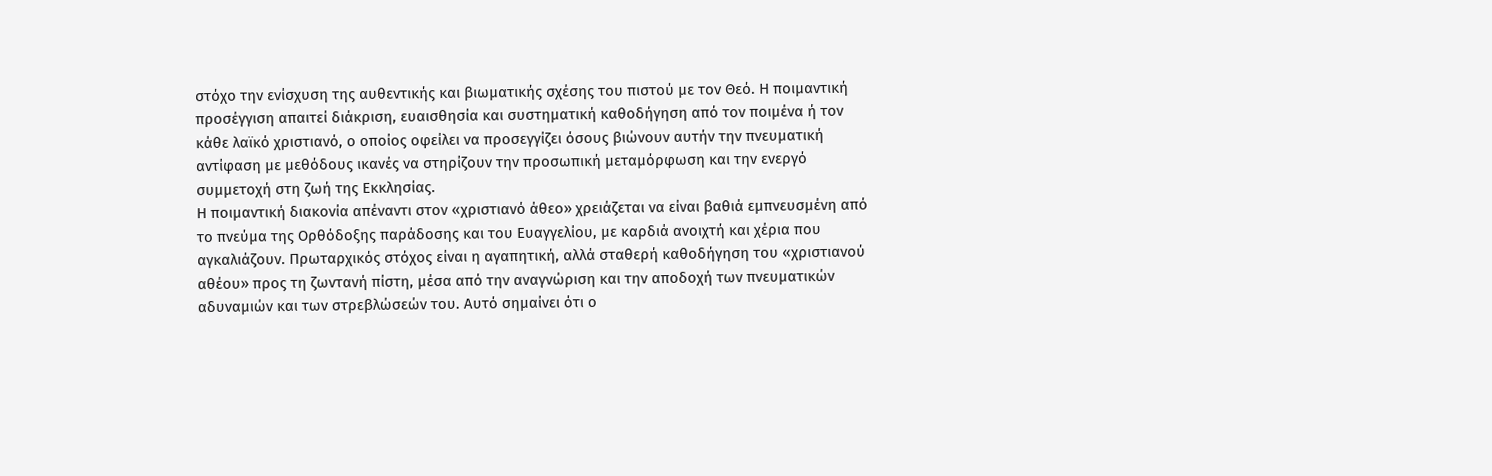στόχο την ενίσχυση της αυθεντικής και βιωματικής σχέσης του πιστού με τον Θεό. Η ποιμαντική προσέγγιση απαιτεί διάκριση, ευαισθησία και συστηματική καθοδήγηση από τον ποιμένα ή τον κάθε λαϊκό χριστιανό, ο οποίος οφείλει να προσεγγίζει όσους βιώνουν αυτήν την πνευματική αντίφαση με μεθόδους ικανές να στηρίζουν την προσωπική μεταμόρφωση και την ενεργό συμμετοχή στη ζωή της Εκκλησίας.
Η ποιμαντική διακονία απέναντι στον «χριστιανό άθεο» χρειάζεται να είναι βαθιά εμπνευσμένη από το πνεύμα της Ορθόδοξης παράδοσης και του Ευαγγελίου, με καρδιά ανοιχτή και χέρια που αγκαλιάζουν. Πρωταρχικός στόχος είναι η αγαπητική, αλλά σταθερή καθοδήγηση του «χριστιανού αθέου» προς τη ζωντανή πίστη, μέσα από την αναγνώριση και την αποδοχή των πνευματικών αδυναμιών και των στρεβλώσεών του. Αυτό σημαίνει ότι ο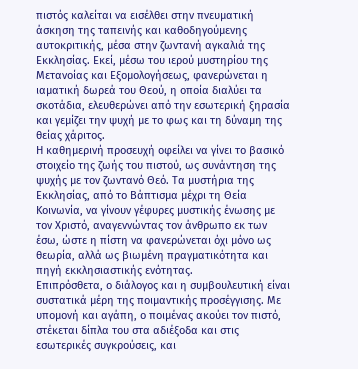πιστός καλείται να εισέλθει στην πνευματική άσκηση της ταπεινής και καθοδηγούμενης αυτοκριτικής, μέσα στην ζωντανή αγκαλιά της Εκκλησίας. Εκεί, μέσω του ιερού μυστηρίου της Μετανοίας και Εξομολογήσεως, φανερώνεται η ιαματική δωρεά του Θεού, η οποία διαλύει τα σκοτάδια, ελευθερώνει από την εσωτερική ξηρασία και γεμίζει την ψυχή με το φως και τη δύναμη της θείας χάριτος.
Η καθημερινή προσευχή οφείλει να γίνει το βασικό στοιχείο της ζωής του πιστού, ως συνάντηση της ψυχής με τον ζωντανό Θεό. Τα μυστήρια της Εκκλησίας, από το Βάπτισμα μέχρι τη Θεία Κοινωνία, να γίνουν γέφυρες μυστικής ένωσης με τον Χριστό, αναγεννώντας τον άνθρωπο εκ των έσω, ώστε η πίστη να φανερώνεται όχι μόνο ως θεωρία, αλλά ως βιωμένη πραγματικότητα και πηγή εκκλησιαστικής ενότητας.
Επιπρόσθετα, ο διάλογος και η συμβουλευτική είναι συστατικά μέρη της ποιμαντικής προσέγγισης. Με υπομονή και αγάπη, ο ποιμένας ακούει τον πιστό, στέκεται δίπλα του στα αδιέξοδα και στις εσωτερικές συγκρούσεις, και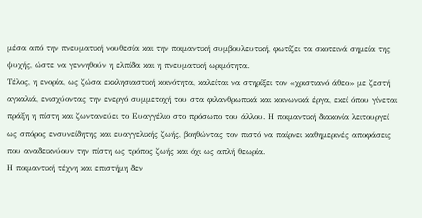μέσα από την πνευματική νουθεσία και την ποιμαντική συμβουλευτική, φωτίζει τα σκοτεινά σημεία της ψυχής, ώστε να γεννηθούν η ελπίδα και η πνευματική ωριμότητα.
Τέλος, η ενορία, ως ζώσα εκκλησιαστική κοινότητα, καλείται να στηρίξει τον «χριστιανό άθεο» με ζεστή αγκαλιά, ενισχύοντας την ενεργό συμμετοχή του στα φιλανθρωπικά και κοινωνικά έργα, εκεί όπου γίνεται πράξη η πίστη και ζωντανεύει το Ευαγγέλιο στο πρόσωπο του άλλου. Η ποιμαντική διακονία λειτουργεί ως σπόρος ενσυνείδητης και ευαγγελικής ζωής, βοηθώντας τον πιστό να παίρνει καθημερινές αποφάσεις που αναδεικνύουν την πίστη ως τρόπος ζωής και όχι ως απλή θεωρία.
Η ποιμαντική τέχνη και επιστήμη δεν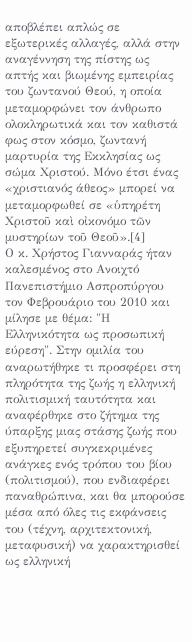αποβλέπει απλώς σε εξωτερικές αλλαγές, αλλά στην αναγέννηση της πίστης ως απτής και βιωμένης εμπειρίας του ζωντανού Θεού, η οποία μεταμορφώνει τον άνθρωπο ολοκληρωτικά και τον καθιστά φως στον κόσμο, ζωντανή μαρτυρία της Εκκλησίας ως σώμα Χριστού. Μόνο έτσι ένας «χριστιανός άθεος» μπορεί να μεταμορφωθεί σε «ὑπηρέτη Χριστοῦ καὶ οἰκονόμο τῶν μυστηρίων τοῦ Θεοῦ».[4]
Ο κ. Χρήστος Γιανναράς ήταν καλεσμένος στο Ανοιχτό Πανεπιστήμιο Ασπροπύργου τον Φεβρουάριο του 2010 και μίλησε με θέμα: "Η Ελληνικότητα ως προσωπική εύρεση". Στην ομιλία του αναρωτήθηκε τι προσφέρει στη πληρότητα της ζωής η ελληνική πολιτισμική ταυτότητα και αναφέρθηκε στο ζήτημα της ύπαρξης μιας στάσης ζωής που εξυπηρετεί συγκεκριμένες ανάγκες ενός τρόπου του βίου (πολιτισμού), που ενδιαφέρει παναθρώπινα, και θα μπορούσε μέσα από όλες τις εκφάνσεις του (τέχνη, αρχιτεκτονική, μεταφυσική) να χαρακτηρισθεί ως ελληνική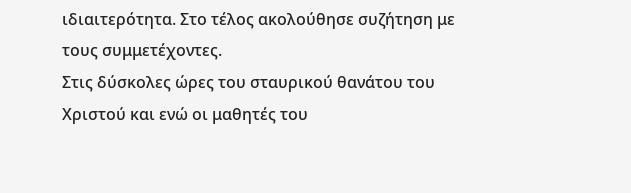ιδιαιτερότητα. Στο τέλος ακολούθησε συζήτηση με τους συμμετέχοντες.
Στις δύσκολες ώρες του σταυρικού θανάτου του Χριστού και ενώ οι μαθητές του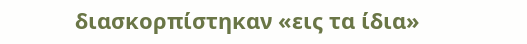διασκορπίστηκαν «εις τα ίδια»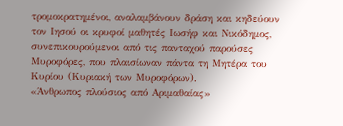τρομοκρατημένοι, αναλαμβάνουν δράση και κηδεύουν τον Ιησού οι κρυφοί μαθητές Ιωσήφ και Νικόδημος, συνεπικουρούμενοι από τις πανταχού παρούσες Μυροφόρες, που πλαισίωναν πάντα τη Μητέρα του Κυρίου (Κυριακή των Μυροφόρων).
«Άνθρωπος πλούσιος από Αριμαθαίας»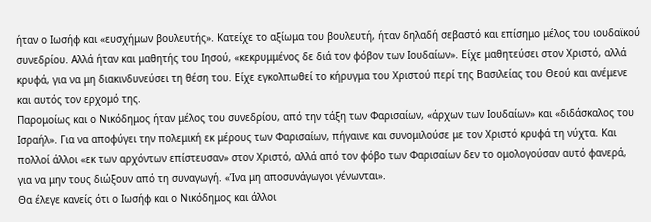ήταν ο Ιωσήφ και «ευσχήμων βουλευτής». Κατείχε το αξίωμα του βουλευτή, ήταν δηλαδή σεβαστό και επίσημο μέλος του ιουδαϊκού συνεδρίου. Αλλά ήταν και μαθητής του Ιησού, «κεκρυμμένος δε διά τον φόβον των Ιουδαίων». Είχε μαθητεύσει στον Χριστό, αλλά κρυφά, για να μη διακινδυνεύσει τη θέση του. Είχε εγκολπωθεί το κήρυγμα του Χριστού περί της Βασιλείας του Θεού και ανέμενε και αυτός τον ερχομό της.
Παρομοίως και ο Νικόδημος ήταν μέλος του συνεδρίου, από την τάξη των Φαρισαίων, «άρχων των Ιουδαίων» και «διδάσκαλος του Ισραήλ». Για να αποφύγει την πολεμική εκ μέρους των Φαρισαίων, πήγαινε και συνομιλούσε με τον Χριστό κρυφά τη νύχτα. Και πολλοί άλλοι «εκ των αρχόντων επίστευσαν» στον Χριστό, αλλά από τον φόβο των Φαρισαίων δεν το ομολογούσαν αυτό φανερά, για να μην τους διώξουν από τη συναγωγή. «Ίνα μη αποσυνάγωγοι γένωνται».
Θα έλεγε κανείς ότι ο Ιωσήφ και ο Νικόδημος και άλλοι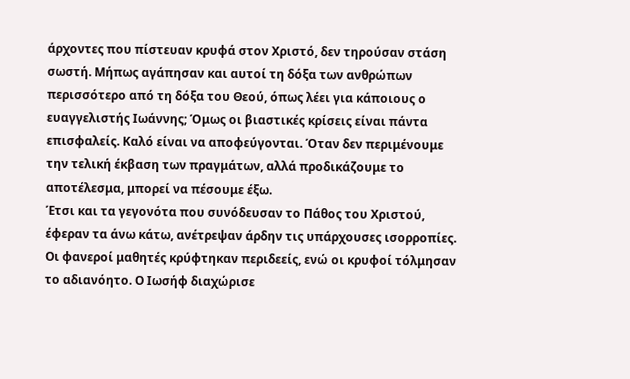άρχοντες που πίστευαν κρυφά στον Χριστό, δεν τηρούσαν στάση σωστή. Μήπως αγάπησαν και αυτοί τη δόξα των ανθρώπων περισσότερο από τη δόξα του Θεού, όπως λέει για κάποιους ο ευαγγελιστής Ιωάννης; Όμως οι βιαστικές κρίσεις είναι πάντα επισφαλείς. Καλό είναι να αποφεύγονται. Όταν δεν περιμένουμε την τελική έκβαση των πραγμάτων, αλλά προδικάζουμε το αποτέλεσμα, μπορεί να πέσουμε έξω.
Έτσι και τα γεγονότα που συνόδευσαν το Πάθος του Χριστού, έφεραν τα άνω κάτω, ανέτρεψαν άρδην τις υπάρχουσες ισορροπίες. Οι φανεροί μαθητές κρύφτηκαν περιδεείς, ενώ οι κρυφοί τόλμησαν το αδιανόητο. Ο Ιωσήφ διαχώρισε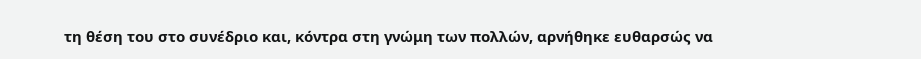τη θέση του στο συνέδριο και, κόντρα στη γνώμη των πολλών, αρνήθηκε ευθαρσώς να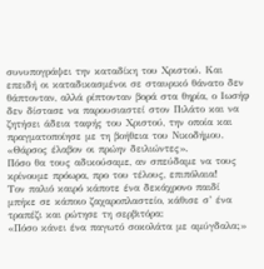συνυπογράψει την καταδίκη του Χριστού. Και επειδή οι καταδικασμένοι σε σταυρικό θάνατο δεν θάπτονταν, αλλά ρίπτονταν βορά στα θηρία, ο Ιωσήφ δεν δίστασε να παρουσιαστεί στον Πιλάτο και να ζητήσει άδεια ταφής του Χριστού, την οποία και πραγματοποίησε με τη βοήθεια του Νικοδήμου. «Θάρσος έλαβον οι πρώην δειλιώντες».
Πόσο θα τους αδικούσαμε, αν σπεύδαμε να τους κρίνουμε πρόωρα, προ του τέλους, επιπόλαια!
Τον παλιό καιρό κάποτε ένα δεκάχρονο παιδί μπήκε σε κάποιο ζαχαροπλαστείο, κάθισε σ’ ένα τραπέζι και ρώτησε τη σερβιτόρα:
«Πόσο κάνει ένα παγωτό σοκολάτα με αμύγδαλα;»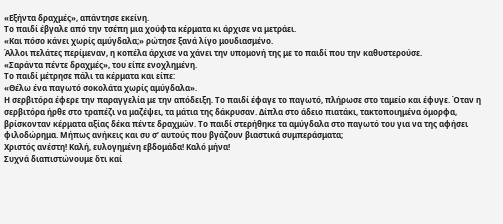«Εξήντα δραχμές», απάντησε εκείνη.
Το παιδί έβγαλε από την τσέπη μια χούφτα κέρματα κι άρχισε να μετράει.
«Και πόσο κάνει χωρίς αμύγδαλα;» ρώτησε ξανά λίγο μουδιασμένο.
Άλλοι πελάτες περίμεναν, η κοπέλα άρχισε να χάνει την υπομονή της με το παιδί που την καθυστερούσε.
«Σαράντα πέντε δραχμές», του είπε ενοχλημένη.
Το παιδί μέτρησε πάλι τα κέρματα και είπε:
«Θέλω ένα παγωτό σοκολάτα χωρίς αμύγδαλα».
Η σερβιτόρα έφερε την παραγγελία με την απόδειξη. Το παιδί έφαγε το παγωτό, πλήρωσε στο ταμείο και έφυγε. Όταν η σερβιτόρα ήρθε στο τραπέζι να μαζέψει, τα μάτια της δάκρυσαν. Δίπλα στο άδειο πιατάκι, τακτοποιημένα όμορφα, βρίσκονταν κέρματα αξίας δέκα πέντε δραχμών. Το παιδί στερήθηκε τα αμύγδαλα στο παγωτό του για να της αφήσει φιλοδώρημα. Μήπως ανήκεις και συ σ’ αυτούς που βγάζουν βιαστικά συμπεράσματα;
Χριστός ανέστη! Καλή, ευλογημένη εβδομάδα! Καλό μήνα!
Συχνά διαπιστώνουμε ὅτι καί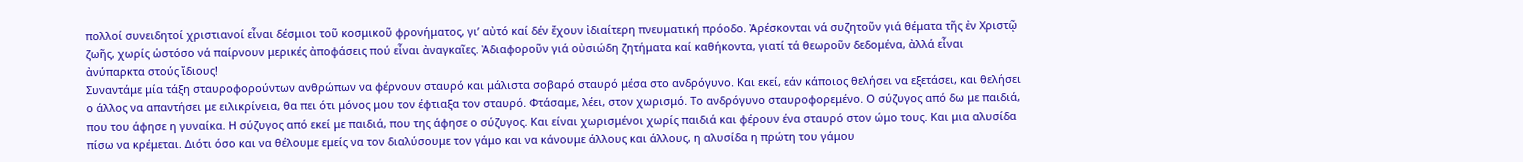πολλοί συνειδητοί χριστιανοί εἶναι δέσμιοι τοῦ κοσμικοῦ φρονήματος, γι’ αὐτό καί δέν ἔχουν ἰδιαίτερη πνευματική πρόοδο. Ἀρέσκονται νά συζητοῦν γιά θέματα τῆς ἐν Χριστῷ ζωῆς, χωρίς ὡστόσο νά παίρνουν μερικές ἀποφάσεις πού εἶναι ἀναγκαῖες. Ἀδιαφοροῦν γιά οὐσιώδη ζητήματα καί καθήκοντα, γιατί τά θεωροῦν δεδομένα, ἀλλά εἶναι ἀνύπαρκτα στούς ἴδιους!
Συναντάμε μία τάξη σταυροφορούντων ανθρώπων να φέρνουν σταυρό και μάλιστα σοβαρό σταυρό μέσα στο ανδρόγυνο. Και εκεί, εάν κάποιος θελήσει να εξετάσει, και θελήσει ο άλλος να απαντήσει με ειλικρίνεια, θα πει ότι μόνος μου τον έφτιαξα τον σταυρό. Φτάσαμε, λέει, στον χωρισμό. Το ανδρόγυνο σταυροφορεμένο. Ο σύζυγος από δω με παιδιά, που του άφησε η γυναίκα. Η σύζυγος από εκεί με παιδιά, που της άφησε ο σύζυγος. Και είναι χωρισμένοι χωρίς παιδιά και φέρουν ένα σταυρό στον ώμο τους. Και μια αλυσίδα πίσω να κρέμεται. Διότι όσο και να θέλουμε εμείς να τον διαλύσουμε τον γάμο και να κάνουμε άλλους και άλλους, η αλυσίδα η πρώτη του γάμου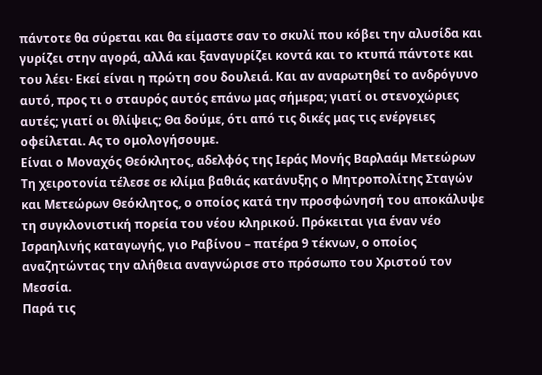πάντοτε θα σύρεται και θα είμαστε σαν το σκυλί που κόβει την αλυσίδα και γυρίζει στην αγορά, αλλά και ξαναγυρίζει κοντά και το κτυπά πάντοτε και του λέει· Εκεί είναι η πρώτη σου δουλειά. Και αν αναρωτηθεί το ανδρόγυνο αυτό, προς τι ο σταυρός αυτός επάνω μας σήμερα; γιατί οι στενοχώριες αυτές; γιατί οι θλίψεις; Θα δούμε, ότι από τις δικές μας τις ενέργειες οφείλεται. Ας το ομολογήσουμε.
Είναι ο Μοναχός Θεόκλητος, αδελφός της Ιεράς Μονής Βαρλαάμ Μετεώρων
Τη χειροτονία τέλεσε σε κλίμα βαθιάς κατάνυξης ο Μητροπολίτης Σταγών και Μετεώρων Θεόκλητος, ο οποίος κατά την προσφώνησή του αποκάλυψε τη συγκλονιστική πορεία του νέου κληρικού. Πρόκειται για έναν νέο Ισραηλινής καταγωγής, γιο Ραβίνου – πατέρα 9 τέκνων, ο οποίος αναζητώντας την αλήθεια αναγνώρισε στο πρόσωπο του Χριστού τον Μεσσία.
Παρά τις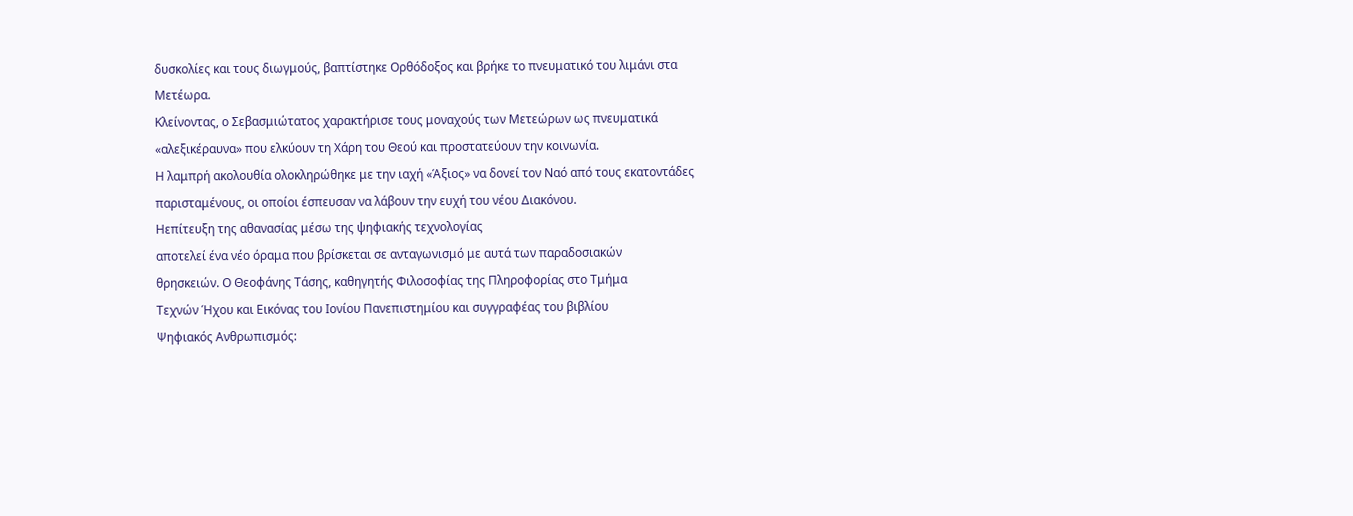δυσκολίες και τους διωγμούς, βαπτίστηκε Ορθόδοξος και βρήκε το πνευματικό του λιμάνι στα Μετέωρα.
Κλείνοντας, ο Σεβασμιώτατος χαρακτήρισε τους μοναχούς των Μετεώρων ως πνευματικά «αλεξικέραυνα» που ελκύουν τη Χάρη του Θεού και προστατεύουν την κοινωνία.
Η λαμπρή ακολουθία ολοκληρώθηκε με την ιαχή «Άξιος» να δονεί τον Ναό από τους εκατοντάδες παρισταμένους, οι οποίοι έσπευσαν να λάβουν την ευχή του νέου Διακόνου.
Ηεπίτευξη της αθανασίας μέσω της ψηφιακής τεχνολογίας
αποτελεί ένα νέο όραμα που βρίσκεται σε ανταγωνισμό με αυτά των παραδοσιακών
θρησκειών. Ο Θεοφάνης Τάσης, καθηγητής Φιλοσοφίας της Πληροφορίας στο Τμήμα
Τεχνών Ήχου και Εικόνας του Ιονίου Πανεπιστημίου και συγγραφέας του βιβλίου
Ψηφιακός Ανθρωπισμός: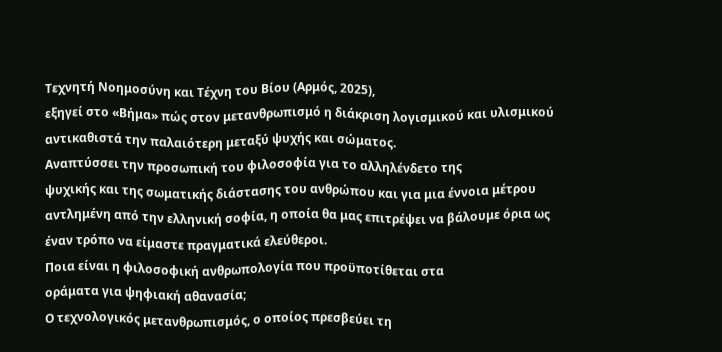Τεχνητή Νοημοσύνη και Τέχνη του Βίου (Αρμός, 2025),
εξηγεί στο «Βήμα» πώς στον μετανθρωπισμό η διάκριση λογισμικού και υλισμικού
αντικαθιστά την παλαιότερη μεταξύ ψυχής και σώματος.
Αναπτύσσει την προσωπική του φιλοσοφία για το αλληλένδετο της
ψυχικής και της σωματικής διάστασης του ανθρώπου και για μια έννοια μέτρου
αντλημένη από την ελληνική σοφία, η οποία θα μας επιτρέψει να βάλουμε όρια ως
έναν τρόπο να είμαστε πραγματικά ελεύθεροι.
Ποια είναι η φιλοσοφική ανθρωπολογία που προϋποτίθεται στα
οράματα για ψηφιακή αθανασία;
Ο τεχνολογικός μετανθρωπισμός, ο οποίος πρεσβεύει τη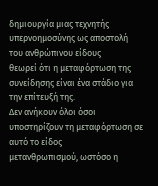δημιουργία μιας τεχνητής υπερνοημοσύνης ως αποστολή του ανθρώπινου είδους
θεωρεί ότι η μεταφόρτωση της συνείδησης είναι ένα στάδιο για την επίτευξή της.
Δεν ανήκουν όλοι όσοι υποστηρίζουν τη μεταφόρτωση σε αυτό το είδος
μετανθρωπισμού, ωστόσο η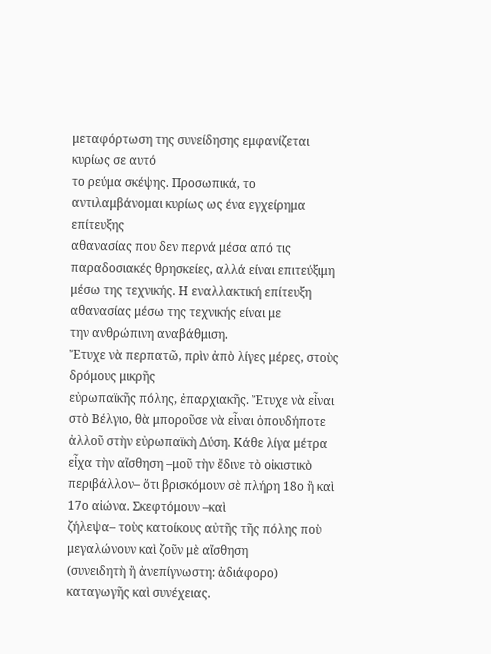μεταφόρτωση της συνείδησης εμφανίζεται κυρίως σε αυτό
το ρεύμα σκέψης. Προσωπικά, το αντιλαμβάνομαι κυρίως ως ένα εγχείρημα επίτευξης
αθανασίας που δεν περνά μέσα από τις παραδοσιακές θρησκείες, αλλά είναι επιτεύξιμη
μέσω της τεχνικής. Η εναλλακτική επίτευξη αθανασίας μέσω της τεχνικής είναι με
την ανθρώπινη αναβάθμιση.
Ἔτυχε νὰ περπατῶ, πρὶν ἀπὸ λίγες μέρες, στοὺς δρόμους μικρῆς
εὐρωπαϊκῆς πόλης, ἐπαρχιακῆς. Ἔτυχε νὰ εἶναι στὸ Βέλγιο, θὰ μποροῦσε νὰ εἶναι ὁπουδήποτε
ἀλλοῦ στὴν εὐρωπαϊκὴ Δύση. Κάθε λίγα μέτρα εἶχα τὴν αἴσθηση –μοῦ τὴν ἔδινε τὸ οἰκιστικὸ
περιβάλλον– ὅτι βρισκόμουν σὲ πλήρη 18ο ἢ καὶ 17ο αἰώνα. Σκεφτόμουν –καὶ
ζήλεψα– τοὺς κατοίκους αὐτῆς τῆς πόλης ποὺ μεγαλώνουν καὶ ζοῦν μὲ αἴσθηση
(συνειδητὴ ἢ ἀνεπίγνωστη: ἀδιάφορο) καταγωγῆς καὶ συνέχειας.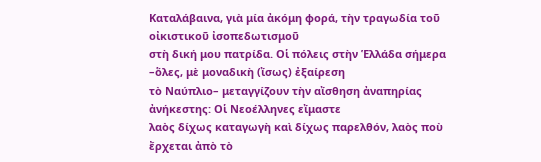Καταλάβαινα, γιὰ μία ἀκόμη φορά, τὴν τραγωδία τοῦ οἰκιστικοῦ ἰσοπεδωτισμοῦ
στὴ δική μου πατρίδα. Οἱ πόλεις στὴν Ἑλλάδα σήμερα –ὅλες, μὲ μοναδικὴ (ἴσως) ἐξαίρεση
τὸ Ναύπλιο– μεταγγίζουν τὴν αἴσθηση ἀναπηρίας ἀνήκεστης: Οἱ Νεοέλληνες εἴμαστε
λαὸς δίχως καταγωγὴ καὶ δίχως παρελθόν, λαὸς ποὺ ἔρχεται ἀπὸ τὸ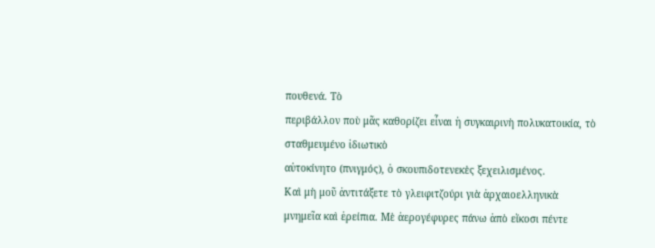πουθενά. Τὸ
περιβάλλον ποὺ μᾶς καθορίζει εἶναι ἡ συγκαιρινὴ πολυκατοικία, τὸ σταθμευμένο ἰδιωτικὸ
αὐτοκίνητο (πνιγμός), ὁ σκουπιδοτενεκὲς ξεχειλισμένος.
Καὶ μὴ μοῦ ἀντιτάξετε τὸ γλειφιτζούρι γιὰ ἀρχαιοελληνικὰ
μνημεῖα καὶ ἐρείπια. Μὲ ἀερογέφυρες πάνω ἀπὸ εἴκοσι πέντε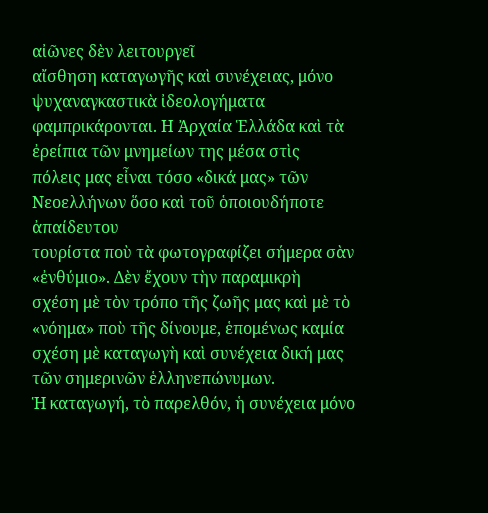αἰῶνες δὲν λειτουργεῖ
αἴσθηση καταγωγῆς καὶ συνέχειας, μόνο ψυχαναγκαστικὰ ἰδεολογήματα
φαμπρικάρονται. Η Ἀρχαία Ἑλλάδα καὶ τὰ ἐρείπια τῶν μνημείων της μέσα στὶς
πόλεις μας εἶναι τόσο «δικά μας» τῶν Νεοελλήνων ὅσο καὶ τοῦ ὁποιουδήποτε ἀπαίδευτου
τουρίστα ποὺ τὰ φωτογραφίζει σήμερα σὰν «ἐνθύμιο». Δὲν ἔχουν τὴν παραμικρὴ
σχέση μὲ τὸν τρόπο τῆς ζωῆς μας καὶ μὲ τὸ «νόημα» ποὺ τῆς δίνουμε, ἑπομένως καμία
σχέση μὲ καταγωγὴ καὶ συνέχεια δική μας τῶν σημερινῶν ἑλληνεπώνυμων.
Ἡ καταγωγή, τὸ παρελθόν, ἡ συνέχεια μόνο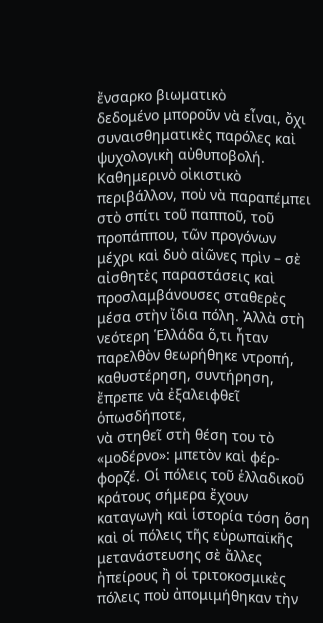ἔνσαρκο βιωματικὸ
δεδομένο μποροῦν νὰ εἶναι, ὄχι συναισθηματικὲς παρόλες καὶ ψυχολογικὴ αὐθυποβολή.
Καθημερινὸ οἰκιστικὸ περιβάλλον, ποὺ νὰ παραπέμπει στὸ σπίτι τοῦ παπποῦ, τοῦ
προπάππου, τῶν προγόνων μέχρι καὶ δυὸ αἰῶνες πρὶν – σὲ αἰσθητὲς παραστάσεις καὶ
προσλαμβάνουσες σταθερὲς μέσα στὴν ἴδια πόλη. Ἀλλὰ στὴ νεότερη Ἑλλάδα ὅ,τι ἦταν
παρελθὸν θεωρήθηκε ντροπή, καθυστέρηση, συντήρηση, ἔπρεπε νὰ ἐξαλειφθεῖ ὁπωσδήποτε,
νὰ στηθεῖ στὴ θέση του τὸ «μοδέρνο»: μπετὸν καὶ φέρ-φορζέ. Οἱ πόλεις τοῦ ἑλλαδικοῦ
κράτους σήμερα ἔχουν καταγωγὴ καὶ ἱστορία τόση ὅση καὶ οἱ πόλεις τῆς εὐρωπαϊκῆς
μετανάστευσης σὲ ἄλλες ἠπείρους ἢ οἱ τριτοκοσμικὲς πόλεις ποὺ ἀπομιμήθηκαν τὴν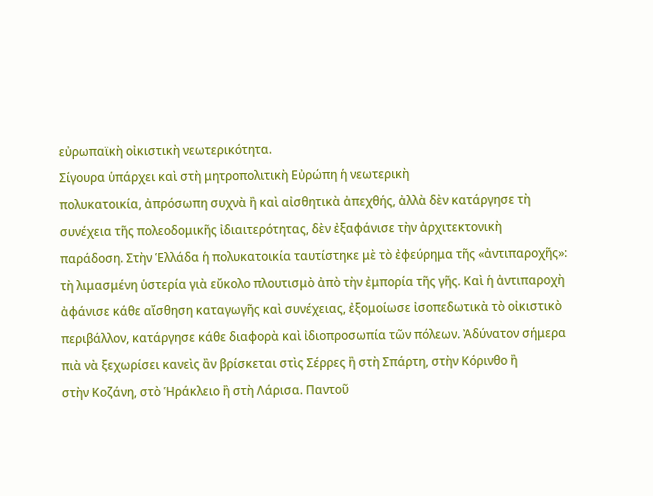εὐρωπαϊκὴ οἰκιστικὴ νεωτερικότητα.
Σίγουρα ὑπάρχει καὶ στὴ μητροπολιτικὴ Εὐρώπη ἡ νεωτερικὴ
πολυκατοικία, ἀπρόσωπη συχνὰ ἢ καὶ αἰσθητικὰ ἀπεχθής, ἀλλὰ δὲν κατάργησε τὴ
συνέχεια τῆς πολεοδομικῆς ἰδιαιτερότητας, δὲν ἐξαφάνισε τὴν ἀρχιτεκτονικὴ
παράδοση. Στὴν Ἑλλάδα ἡ πολυκατοικία ταυτίστηκε μὲ τὸ ἐφεύρημα τῆς «ἀντιπαροχῆς»:
τὴ λιμασμένη ὑστερία γιὰ εὔκολο πλουτισμὸ ἀπὸ τὴν ἐμπορία τῆς γῆς. Καὶ ἡ ἀντιπαροχὴ
ἀφάνισε κάθε αἴσθηση καταγωγῆς καὶ συνέχειας, ἐξομοίωσε ἰσοπεδωτικὰ τὸ οἰκιστικὸ
περιβάλλον, κατάργησε κάθε διαφορὰ καὶ ἰδιοπροσωπία τῶν πόλεων. Ἀδύνατον σήμερα
πιὰ νὰ ξεχωρίσει κανεὶς ἂν βρίσκεται στὶς Σέρρες ἢ στὴ Σπάρτη, στὴν Κόρινθο ἢ
στὴν Κοζάνη, στὸ Ἡράκλειο ἢ στὴ Λάρισα. Παντοῦ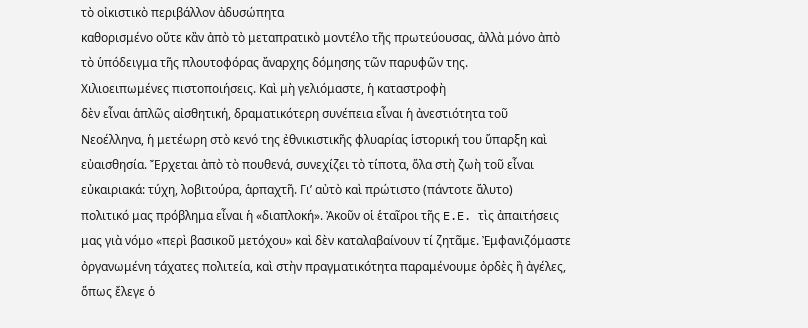τὸ οἰκιστικὸ περιβάλλον ἀδυσώπητα
καθορισμένο οὔτε κἂν ἀπὸ τὸ μεταπρατικὸ μοντέλο τῆς πρωτεύουσας, ἀλλὰ μόνο ἀπὸ
τὸ ὑπόδειγμα τῆς πλουτοφόρας ἄναρχης δόμησης τῶν παρυφῶν της.
Χιλιοειπωμένες πιστοποιήσεις. Καὶ μὴ γελιόμαστε, ἡ καταστροφὴ
δὲν εἶναι ἁπλῶς αἰσθητική, δραματικότερη συνέπεια εἶναι ἡ ἀνεστιότητα τοῦ
Νεοέλληνα, ἡ μετέωρη στὸ κενό της ἐθνικιστικῆς φλυαρίας ἱστορική του ὕπαρξη καὶ
εὐαισθησία. Ἔρχεται ἀπὸ τὸ πουθενά, συνεχίζει τὸ τίποτα, ὅλα στὴ ζωὴ τοῦ εἶναι
εὐκαιριακά: τύχη, λοβιτούρα, ἁρπαχτῆ. Γι’ αὐτὸ καὶ πρώτιστο (πάντοτε ἄλυτο)
πολιτικό μας πρόβλημα εἶναι ἡ «διαπλοκή». Ἀκοῦν οἱ ἑταῖροι τῆς E.E. τὶς ἀπαιτήσεις
μας γιὰ νόμο «περὶ βασικοῦ μετόχου» καὶ δὲν καταλαβαίνουν τί ζητᾶμε. Ἐμφανιζόμαστε
ὀργανωμένη τάχατες πολιτεία, καὶ στὴν πραγματικότητα παραμένουμε ὀρδὲς ἢ ἀγέλες,
ὅπως ἔλεγε ὁ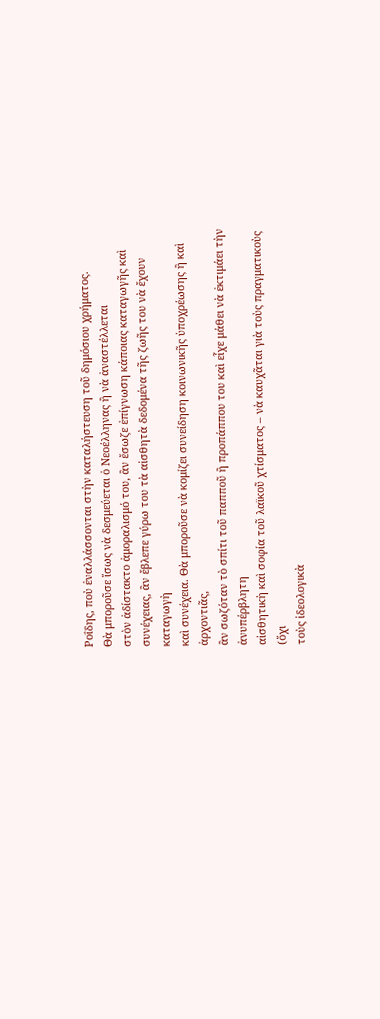Ροΐδης, ποὺ ἐναλλάσσονται στὴν καταλήστευση τοῦ δημόσιου χρήματος.
Θὰ μποροῦσε ἴσως νὰ δεσμεύεται ὁ Νεοέλληνας ἢ νὰ ἀναστέλλεται
στὸν ἀδίστακτο ἀμοραλισμό του, ἂν ἔσωζε ἐπίγνωση κάποιας καταγωγῆς καὶ
συνέχειας, ἂν ἔβλεπε γύρω του τὰ αἰσθητὰ δεδομένα τῆς ζωῆς του νὰ ἔχουν καταγωγὴ
καὶ συνέχεια. Θὰ μποροῦσε νὰ κομίζει συνείδηση κοινωνικῆς ὑποχρέωσης ἢ καὶ ἀρχοντιᾶς,
ἂν σωζόταν τὸ σπίτι τοῦ παπποῦ ἢ προπάππου του καὶ εἶχε μάθει νὰ ἐκτιμάει τὴν ἀνυπέρβλητη
αἰσθητικὴ καὶ σοφία τοῦ λαϊκοῦ χτίσματος – νὰ καυχᾶται γιὰ τοὺς πραγματικοὺς (ὄχι
τοὺς ἰδεολογικὰ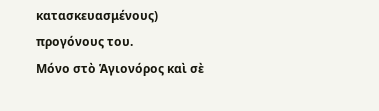κατασκευασμένους) προγόνους του.
Μόνο στὸ Ἁγιονόρος καὶ σὲ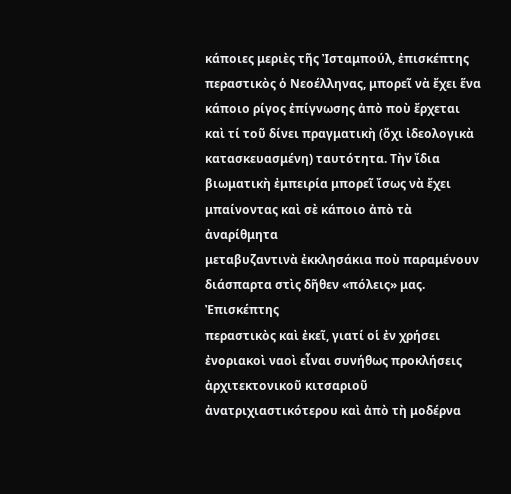κάποιες μεριὲς τῆς Ἰσταμπούλ, ἐπισκέπτης
περαστικὸς ὁ Νεοέλληνας, μπορεῖ νὰ ἔχει ἕνα κάποιο ρίγος ἐπίγνωσης ἀπὸ ποὺ ἔρχεται
καὶ τί τοῦ δίνει πραγματικὴ (ὄχι ἰδεολογικὰ κατασκευασμένη) ταυτότητα. Τὴν ἴδια
βιωματικὴ ἐμπειρία μπορεῖ ἴσως νὰ ἔχει μπαίνοντας καὶ σὲ κάποιο ἀπὸ τὰ ἀναρίθμητα
μεταβυζαντινὰ ἐκκλησάκια ποὺ παραμένουν διάσπαρτα στὶς δῆθεν «πόλεις» μας. Ἐπισκέπτης
περαστικὸς καὶ ἐκεῖ, γιατί οἱ ἐν χρήσει ἐνοριακοὶ ναοὶ εἶναι συνήθως προκλήσεις
ἀρχιτεκτονικοῦ κιτσαριοῦ ἀνατριχιαστικότερου καὶ ἀπὸ τὴ μοδέρνα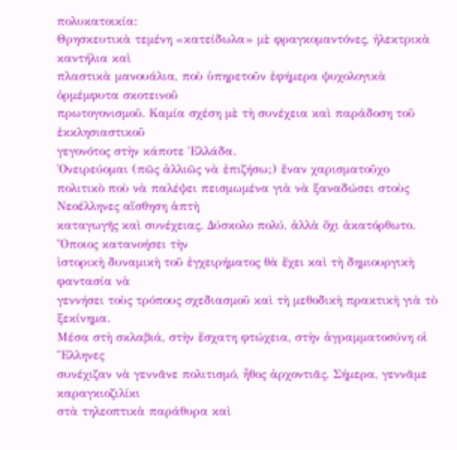πολυκατοικία:
Θρησκευτικὰ τεμένη «κατείδωλα» μὲ φραγκομαντόνες, ἠλεκτρικὰ καντήλια καὶ
πλαστικὰ μανουάλια, ποὺ ὑπηρετοῦν ἐφήμερα ψυχολογικὰ ὁρμέμφυτα σκοτεινοῦ
πρωτογονισμοῦ. Καμία σχέση μὲ τὴ συνέχεια καὶ παράδοση τοῦ ἐκκλησιαστικοῦ
γεγονότος στὴν κάποτε Ἑλλάδα.
Ὀνειρεύομαι (πῶς ἀλλιῶς νὰ ἐπιζήσω;) ἕναν χαρισματοῦχο
πολιτικὸ ποὺ νὰ παλέψει πεισμωμένα γιὰ νὰ ξαναδώσει στοὺς Νεοέλληνες αἴσθηση ἁπτὴ
καταγωγῆς καὶ συνέχειας. Δύσκολο πολύ, ἀλλὰ ὄχι ἀκατόρθωτο. Ὅποιος κατανοήσει τὴν
ἱστορικὴ δυναμικὴ τοῦ ἐγχειρήματος θὰ ἔχει καὶ τὴ δημιουργικὴ φαντασία νὰ
γεννήσει τοὺς τρόπους σχεδιασμοῦ καὶ τὴ μεθοδικὴ πρακτικὴ γιὰ τὸ ξεκίνημα.
Μέσα στὴ σκλαβιά, στὴν ἔσχατη φτώχεια, στὴν ἀγραμματοσύνη οἱ Ἕλληνες
συνέχιζαν νὰ γεννᾶνε πολιτισμό, ἦθος ἀρχοντιᾶς. Σήμερα, γεννᾶμε καραγκιοζιλίκι
στὰ τηλεοπτικὰ παράθυρα καὶ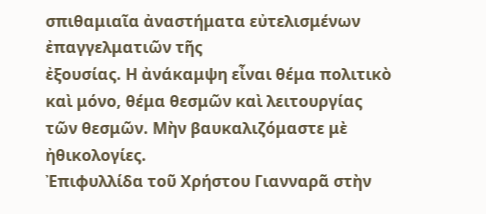σπιθαμιαῖα ἀναστήματα εὐτελισμένων ἐπαγγελματιῶν τῆς
ἐξουσίας. Η ἀνάκαμψη εἶναι θέμα πολιτικὸ καὶ μόνο, θέμα θεσμῶν καὶ λειτουργίας
τῶν θεσμῶν. Μὴν βαυκαλιζόμαστε μὲ ἠθικολογίες.
Ἐπιφυλλίδα τοῦ Xρήστου Γιανναρᾶ στὴν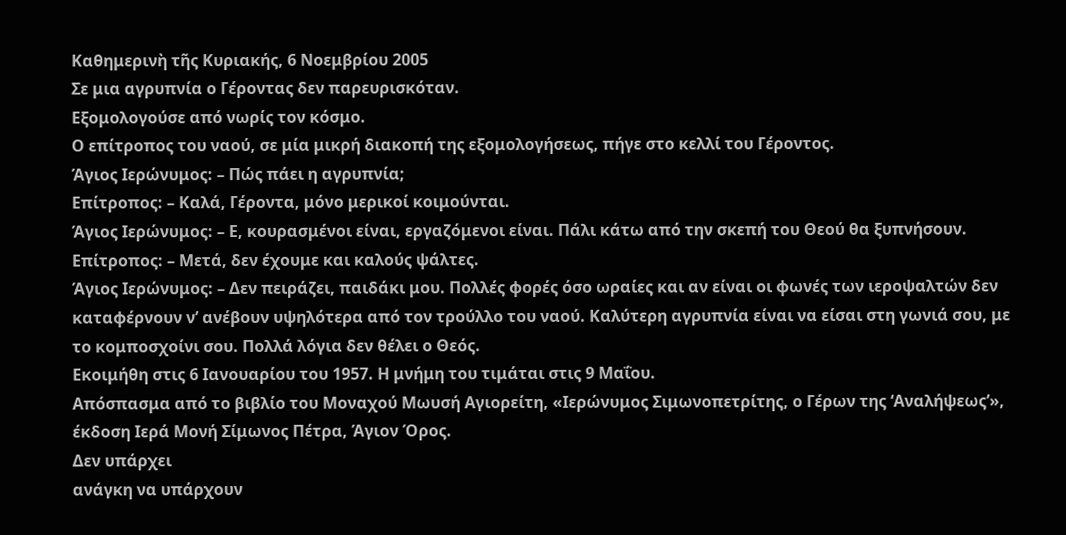Καθημερινὴ τῆς Κυριακής, 6 Νοεμβρίου 2005
Σε μια αγρυπνία ο Γέροντας δεν παρευρισκόταν.
Εξομολογούσε από νωρίς τον κόσμο.
Ο επίτροπος του ναού, σε μία μικρή διακοπή της εξομολογήσεως, πήγε στο κελλί του Γέροντος.
Άγιος Ιερώνυμος: – Πώς πάει η αγρυπνία;
Επίτροπος: – Καλά, Γέροντα, μόνο μερικοί κοιμούνται.
Άγιος Ιερώνυμος: – Ε, κουρασμένοι είναι, εργαζόμενοι είναι. Πάλι κάτω από την σκεπή του Θεού θα ξυπνήσουν.
Επίτροπος: – Μετά, δεν έχουμε και καλούς ψάλτες.
Άγιος Ιερώνυμος: – Δεν πειράζει, παιδάκι μου. Πολλές φορές όσο ωραίες και αν είναι οι φωνές των ιεροψαλτών δεν καταφέρνουν ν’ ανέβουν υψηλότερα από τον τρούλλο του ναού. Καλύτερη αγρυπνία είναι να είσαι στη γωνιά σου, με το κομποσχοίνι σου. Πολλά λόγια δεν θέλει ο Θεός.
Εκοιμήθη στις 6 Ιανουαρίου του 1957. Η μνήμη του τιμάται στις 9 Μαΐου.
Απόσπασμα από το βιβλίο του Μοναχού Μωυσή Αγιορείτη, «Ιερώνυμος Σιμωνοπετρίτης, ο Γέρων της ‘Αναλήψεως’», έκδοση Ιερά Μονή Σίμωνος Πέτρα, Άγιον Όρος.
Δεν υπάρχει
ανάγκη να υπάρχουν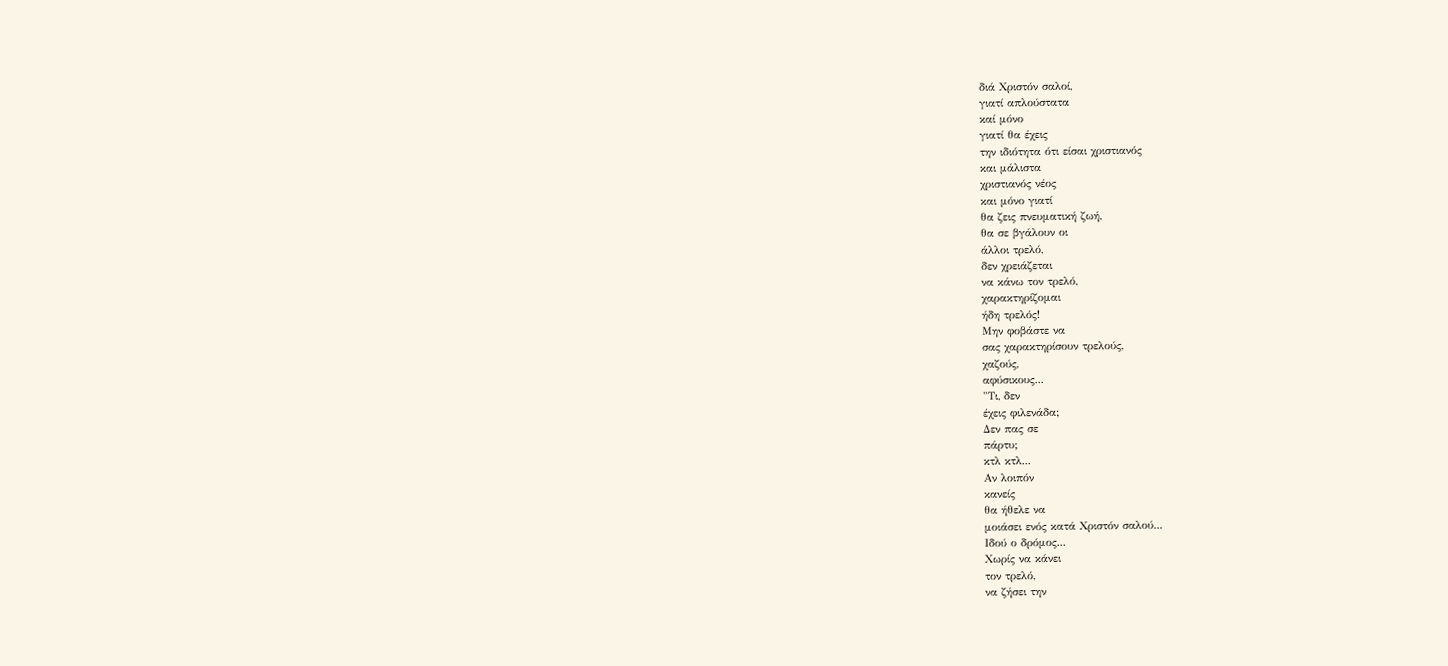διά Χριστόν σαλοί,
γιατί απλούστατα
καί μόνο
γιατί θα έχεις
την ιδιότητα ότι είσαι χριστιανός
και μάλιστα
χριστιανός νέος
και μόνο γιατί
θα ζεις πνευματική ζωή,
θα σε βγάλουν οι
άλλοι τρελό,
δεν χρειάζεται
να κάνω τον τρελό,
χαρακτηρίζομαι
ήδη τρελός!
Μην φοβάστε να
σας χαρακτηρίσουν τρελούς,
χαζούς,
αφύσικους...
"Τι, δεν
έχεις φιλενάδα;
Δεν πας σε
πάρτυ;
κτλ κτλ...
Αν λοιπόν
κανείς
θα ήθελε να
μοιάσει ενός κατά Χριστόν σαλού...
Ιδού ο δρόμος...
Χωρίς να κάνει
τον τρελό,
να ζήσει την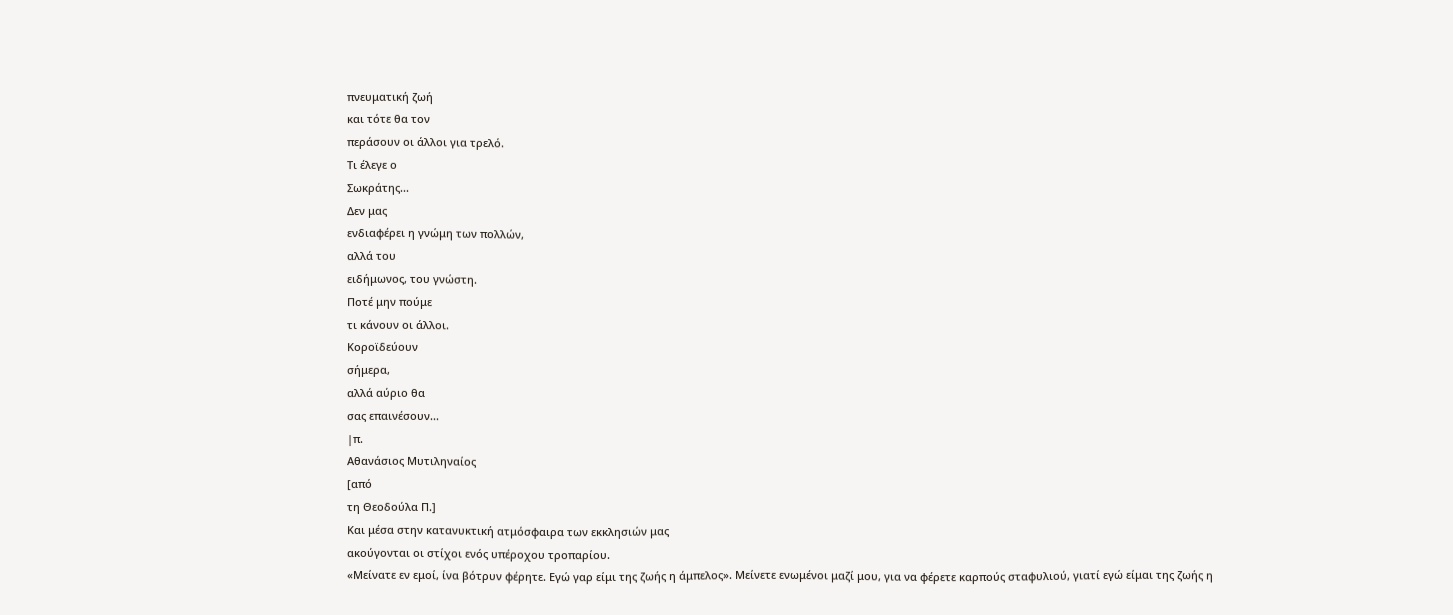πνευματική ζωή
και τότε θα τον
περάσουν οι άλλοι για τρελό.
Τι έλεγε ο
Σωκράτης...
Δεν μας
ενδιαφέρει η γνώμη των πολλών,
αλλά του
ειδήμωνος, του γνώστη.
Ποτέ μην πούμε
τι κάνουν οι άλλοι.
Κοροϊδεύουν
σήμερα,
αλλά αύριο θα
σας επαινέσουν...
|π.
Αθανάσιος Μυτιληναίος
[από
τη Θεοδούλα Π.]
Και μέσα στην κατανυκτική ατμόσφαιρα των εκκλησιών μας
ακούγονται οι στίχοι ενός υπέροχου τροπαρίου.
«Μείνατε εν εμοί, ίνα βότρυν φέρητε. Εγώ γαρ είμι της ζωής η άμπελος». Μείνετε ενωμένοι μαζί μου, για να φέρετε καρπούς σταφυλιού, γιατί εγώ είμαι της ζωής η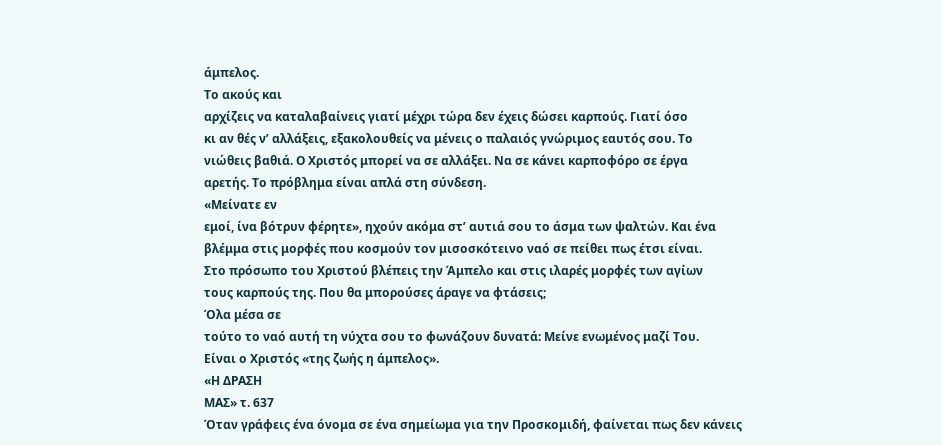άμπελος.
Το ακούς και
αρχίζεις να καταλαβαίνεις γιατί μέχρι τώρα δεν έχεις δώσει καρπούς. Γιατί όσο
κι αν θές ν’ αλλάξεις, εξακολουθείς να μένεις ο παλαιός γνώριμος εαυτός σου. Το
νιώθεις βαθιά. Ο Χριστός μπορεί να σε αλλάξει. Να σε κάνει καρποφόρο σε έργα
αρετής. Το πρόβλημα είναι απλά στη σύνδεση.
«Μείνατε εν
εμοί, ίνα βότρυν φέρητε», ηχούν ακόμα στ’ αυτιά σου το άσμα των ψαλτών. Και ένα
βλέμμα στις μορφές που κοσμούν τον μισοσκότεινο ναό σε πείθει πως έτσι είναι.
Στο πρόσωπο του Χριστού βλέπεις την Άμπελο και στις ιλαρές μορφές των αγίων
τους καρπούς της. Που θα μπορούσες άραγε να φτάσεις;
Όλα μέσα σε
τούτο το ναό αυτή τη νύχτα σου το φωνάζουν δυνατά: Μείνε ενωμένος μαζί Του.
Είναι ο Χριστός «της ζωής η άμπελος».
«Η ΔΡΑΣΗ
ΜΑΣ» τ. 637
Όταν γράφεις ένα όνομα σε ένα σημείωμα για την Προσκομιδή, φαίνεται πως δεν κάνεις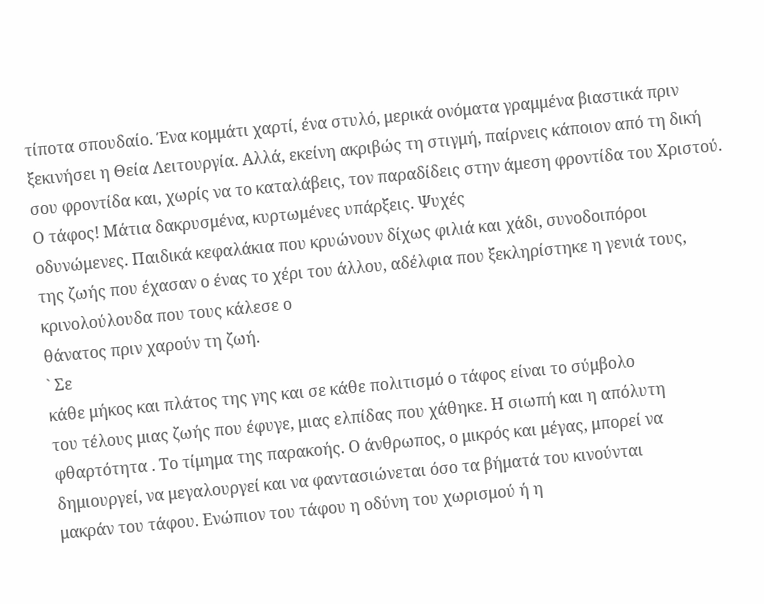τίποτα σπουδαίο. Ένα κομμάτι χαρτί, ένα στυλό, μερικά ονόματα γραμμένα βιαστικά πριν ξεκινήσει η Θεία Λειτουργία. Αλλά, εκείνη ακριβώς τη στιγμή, παίρνεις κάποιον από τη δική σου φροντίδα και, χωρίς να το καταλάβεις, τον παραδίδεις στην άμεση φροντίδα του Χριστού.
Ο τάφος! Μάτια δακρυσμένα, κυρτωμένες υπάρξεις. Ψυχές
οδυνώμενες. Παιδικά κεφαλάκια που κρυώνουν δίχως φιλιά και χάδι, συνοδοιπόροι
της ζωής που έχασαν ο ένας το χέρι του άλλου, αδέλφια που ξεκληρίστηκε η γενιά τους, κρινολούλουδα που τους κάλεσε ο
θάνατος πριν χαρούν τη ζωή.
` Σε
κάθε μήκος και πλάτος της γης και σε κάθε πολιτισμό ο τάφος είναι το σύμβολο
του τέλους μιας ζωής που έφυγε, μιας ελπίδας που χάθηκε. Η σιωπή και η απόλυτη
φθαρτότητα . Το τίμημα της παρακοής. Ο άνθρωπος, ο μικρός και μέγας, μπορεί να
δημιουργεί, να μεγαλουργεί και να φαντασιώνεται όσο τα βήματά του κινούνται
μακράν του τάφου. Ενώπιον του τάφου η οδύνη του χωρισμού ή η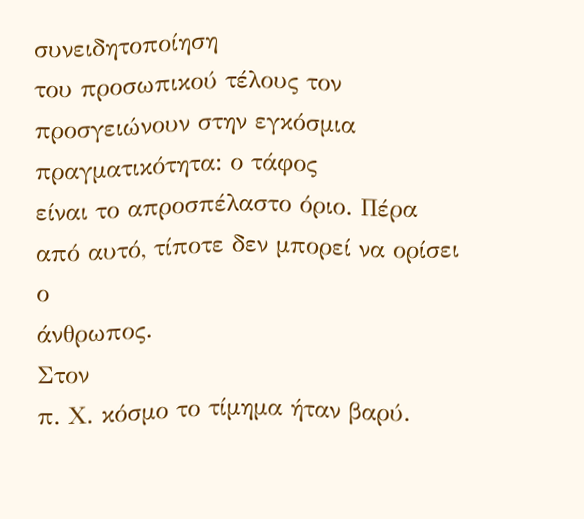συνειδητοποίηση
του προσωπικού τέλους τον προσγειώνουν στην εγκόσμια πραγματικότητα: ο τάφος
είναι το απροσπέλαστο όριο. Πέρα από αυτό, τίποτε δεν μπορεί να ορίσει ο
άνθρωπος.
Στον
π. Χ. κόσμο το τίμημα ήταν βαρύ.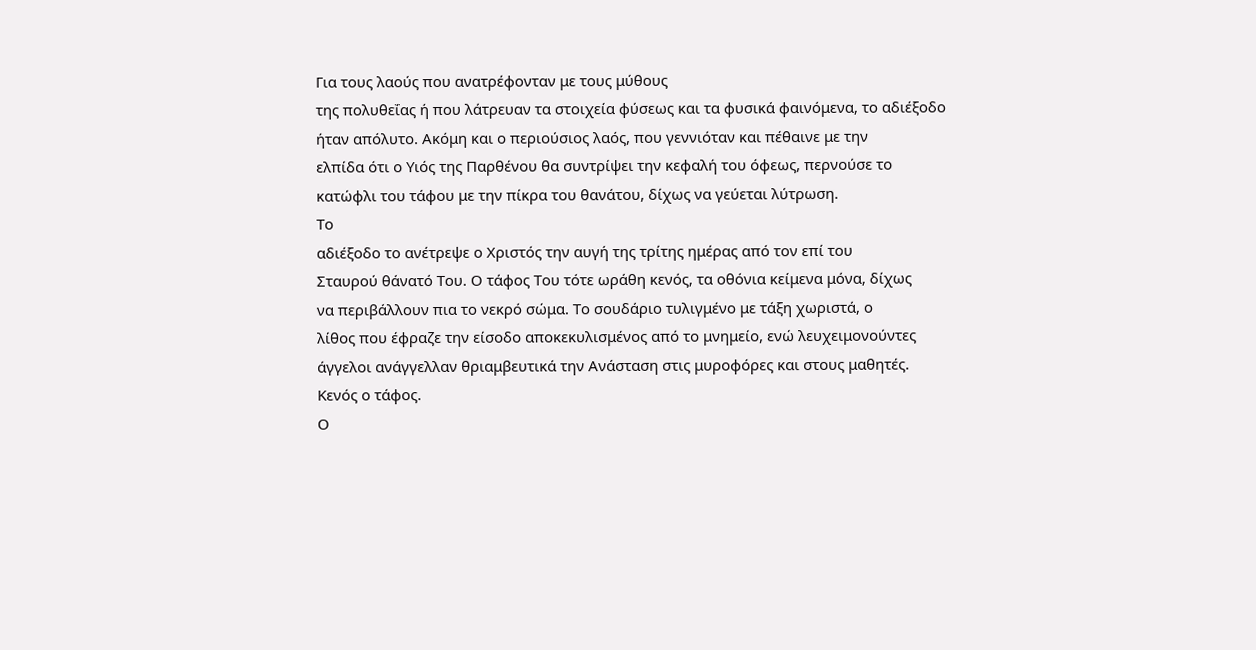Για τους λαούς που ανατρέφονταν με τους μύθους
της πολυθεΐας ή που λάτρευαν τα στοιχεία φύσεως και τα φυσικά φαινόμενα, το αδιέξοδο
ήταν απόλυτο. Ακόμη και ο περιούσιος λαός, που γεννιόταν και πέθαινε με την
ελπίδα ότι ο Υιός της Παρθένου θα συντρίψει την κεφαλή του όφεως, περνούσε το
κατώφλι του τάφου με την πίκρα του θανάτου, δίχως να γεύεται λύτρωση.
Το
αδιέξοδο το ανέτρεψε ο Χριστός την αυγή της τρίτης ημέρας από τον επί του
Σταυρού θάνατό Του. Ο τάφος Του τότε ωράθη κενός, τα οθόνια κείμενα μόνα, δίχως
να περιβάλλουν πια το νεκρό σώμα. Το σουδάριο τυλιγμένο με τάξη χωριστά, ο
λίθος που έφραζε την είσοδο αποκεκυλισμένος από το μνημείο, ενώ λευχειμονούντες
άγγελοι ανάγγελλαν θριαμβευτικά την Ανάσταση στις μυροφόρες και στους μαθητές.
Κενός ο τάφος.
Ο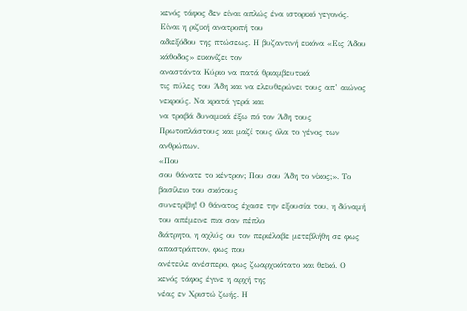κενός τάφος δεν είναι απλώς ένα ιστορικό γεγονός. Είναι η ριζική ανατροπή του
αδιεξόδου της πτώσεως. Η βυζαντινή εικόνα «Εις Άδου κάθοδος» εικονίζει τον
αναστάντα Κύριο να πατά θριαμβευτικά
τις πύλες του Άδη και να ελευθερώνει τους απ’ αιώνος νεκρούς. Να κρατά γερά και
να τραβά δυναμικά έξω πό τον Άδη τους
Πρωτοπλάστους και μαζί τους όλα το γένος των ανθρώπων.
«Που
σου θάνατε το κέντρον; Που σου Άδη το νίκος;». Το βασίλειο του σκότους
συνετρίβη! Ο θάνατος έχασε την εξουσία του, η δύναμή του απέμεινε πια σαν πέπλο
διάτρητο, η αχλύς ου τον περιέλαβε μετεβλήθη σε φως απαστράπτον, φως που
ανέτειλε ανέσπερο, φως ζωαρχικότατο και θεϊκό. Ο κενός τάφος έγινε η αρχή της
νέας εν Χριστώ ζωής. Η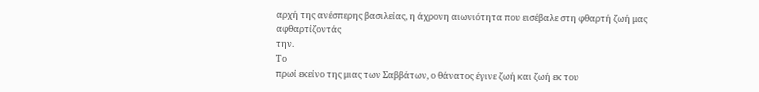αρχή της ανέσπερης βασιλείας, η άχρονη αιωνιότητα που εισέβαλε στη φθαρτή ζωή μας αφθαρτίζοντάς
την.
Το
πρωί εκείνο της μιας των Σαββάτων, ο θάνατος έγινε ζωή και ζωή εκ του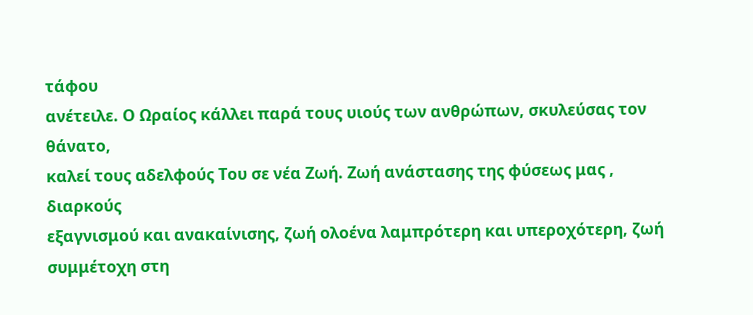τάφου
ανέτειλε. Ο Ωραίος κάλλει παρά τους υιούς των ανθρώπων, σκυλεύσας τον θάνατο,
καλεί τους αδελφούς Του σε νέα Ζωή. Ζωή ανάστασης της φύσεως μας , διαρκούς
εξαγνισμού και ανακαίνισης, ζωή ολοένα λαμπρότερη και υπεροχότερη, ζωή
συμμέτοχη στη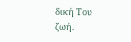δική Του ζωή.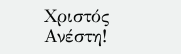Χριστός
Ανέστη!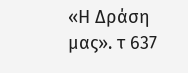«Η Δράση μας». τ 637